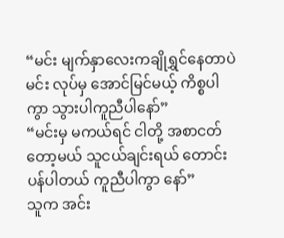“မင်း မျက်နှာလေးကချိုရွှင်နေတာပဲ မင်း လုပ်မှ အောင်မြင်မယ့် ကိစ္စပါကွာ သွားပါကူညီပါနော်”
“မင်းမှ မကယ်ရင် ငါတို့ အစာငတ်တော့မယ် သူငယ်ချင်းရယ် တောင်းပန်ပါတယ် ကူညီပါကွာ နော်”
သူက အင်း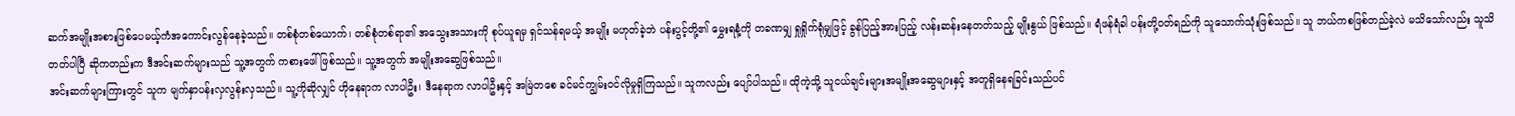ဆက်အမျိုးအစားဖြစ်ပေမယ့်ကံအကောင်းလွန်နေခဲ့သည်။ တစ်စုံတစ်ယောက်၊ တစ်စုံတစ်ရာ၏ အသွေးအသားကို စုပ်ယူရမှ ရှင်သန်ရမယ့် အမျိုး မဟုတ်ခဲ့ဘဲ ပန်းပွင့်တို့၏ မွှေးရနံ့ကို တခဏမျှ ရှုရှိုက်ရုံမျှဖြင့် ခွန်ပြည့်အားပြည့် လန်းဆန်းနေတတ်သည့် မျိုးနွယ် ဖြစ်သည်။ ရံဖန်ရံခါ ပန်းတို့ဝတ်ရည်ကို သူသောက်သုံးဖြစ်သည်။ သူ ဘယ်ကစဖြစ်တည်ခဲ့လဲ မသိသော်လည်း သူသိတတ်ပါပြီ ဆိုကတည်းက ဒီအင်းဆက်များသည် သူ့အတွက် ကစားဖေါ်ဖြစ်သည်။ သူ့အတွက် အမျိုးအဆွေဖြစ်သည်။
အင်းဆက်များကြားတွင် သူက မျက်နှာပန်းလှလွန်းလှသည်။ သူ့ကိုဆိုလျှင် ဟိုနေရာက လာပါဦး၊ ဒီနေရာက လာပါဦးနှင့် အမြဲတစေ ခင်မင်ကျွမ်းဝင်လိုမှုရှိကြသည်။ သူကလည်း ပျော်ပါသည်။ ထိုကဲ့သို့ သူငယ်ချင်းများအမျိုးအဆွေများနှင့် အတူရှိနေရခြင်းသည်ပင်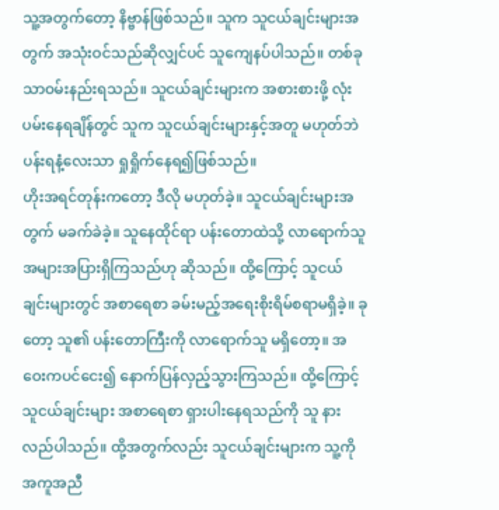သူ့အတွက်တော့ နိဗ္ဗာန်ဖြစ်သည်။ သူက သူငယ်ချင်းများအတွက် အသုံးဝင်သည်ဆိုလျှင်ပင် သူကျေနပ်ပါသည်။ တစ်ခုသာဝမ်းနည်းရသည်။ သူငယ်ချင်းများက အစားစားဖို့ လုံးပမ်းနေရချိန်တွင် သူက သူငယ်ချင်းများနှင့်အတူ မဟုတ်ဘဲ ပန်းရနံ့လေးသာ ရှုရှိုက်နေရ၍ဖြစ်သည်။
ဟိုးအရင်တုန်းကတော့ ဒီလို မဟုတ်ခဲ့။ သူငယ်ချင်းများအတွက် မခက်ခဲခဲ့။ သူနေထိုင်ရာ ပန်းတောထဲသို့ လာရောက်သူ အများအပြားရှိကြသည်ဟု ဆိုသည်။ ထို့ကြောင့် သူငယ်ချင်းများတွင် အစာရေစာ ခမ်းမည့်အရေးစိုးရိမ်စရာမရှိခဲ့။ ခုတော့ သူ၏ ပန်းတောကြီးကို လာရောက်သူ မရှိတော့။ အဝေးကပင်ငေး၍ နောက်ပြန်လှည့်သွားကြသည်။ ထို့ကြောင့် သူငယ်ချင်းများ အစာရေစာ ရှားပါးနေရသည်ကို သူ နားလည်ပါသည်။ ထို့အတွက်လည်း သူငယ်ချင်းများက သူ့ကို အကူအညီ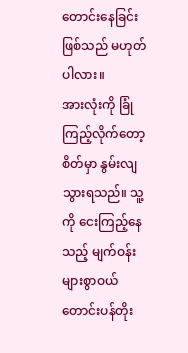တောင်းနေခြင်းဖြစ်သည် မဟုတ်ပါလား။
အားလုံးကို ခြုံကြည့်လိုက်တော့ စိတ်မှာ နွမ်းလျသွားရသည်။ သူ့ကို ငေးကြည့်နေသည့် မျက်ဝန်းများစွာဝယ် တောင်းပန်တိုး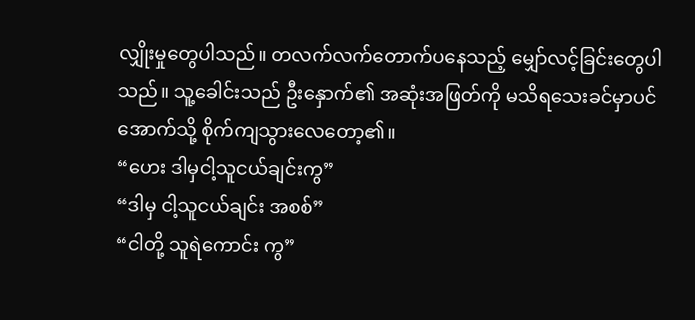လျှိုးမှုတွေပါသည်။ တလက်လက်တောက်ပနေသည့် မျှော်လင့်ခြင်းတွေပါသည်။ သူ့ခေါင်းသည် ဦးနှောက်၏ အဆုံးအဖြတ်ကို မသိရသေးခင်မှာပင် အောက်သို့ စိုက်ကျသွားလေတော့၏။
“ဟေး ဒါမှငါ့သူငယ်ချင်းကွ”
“ဒါမှ ငါ့သူငယ်ချင်း အစစ်”
“ငါတို့ သူရဲကောင်း ကွ”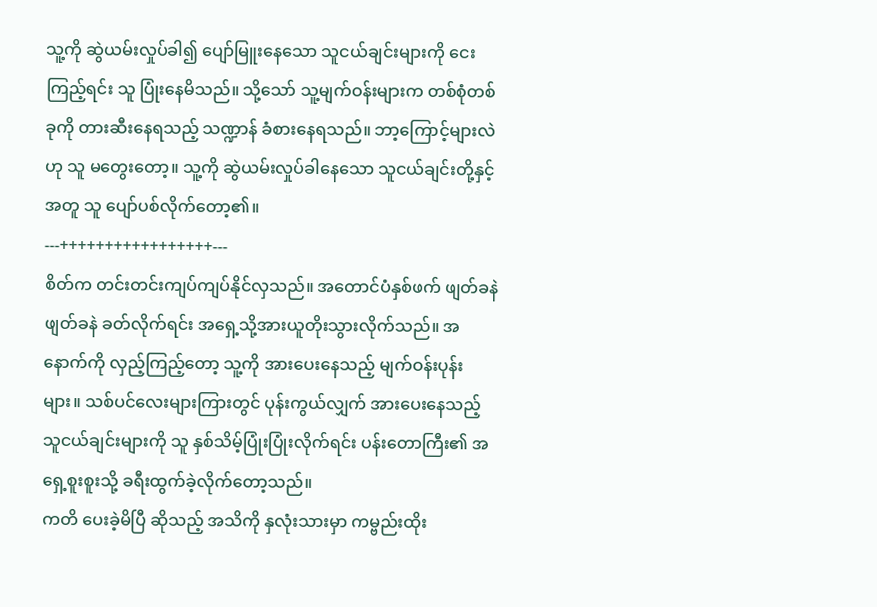သူ့ကို ဆွဲယမ်းလှုပ်ခါ၍ ပျော်မြူးနေသော သူငယ်ချင်းများကို ငေးကြည့်ရင်း သူ ပြုံးနေမိသည်။ သို့သော် သူ့မျက်ဝန်းများက တစ်စုံတစ်ခုကို တားဆီးနေရသည့် သဏ္ဍာန် ခံစားနေရသည်။ ဘာ့ကြောင့်များလဲဟု သူ မတွေးတော့။ သူ့ကို ဆွဲယမ်းလှုပ်ခါနေသော သူငယ်ချင်းတို့နှင့်အတူ သူ ပျော်ပစ်လိုက်တော့၏။
---+++++++++++++++++---
စိတ်က တင်းတင်းကျပ်ကျပ်နိုင်လှသည်။ အတောင်ပံနှစ်ဖက် ဖျတ်ခနဲဖျတ်ခနဲ ခတ်လိုက်ရင်း အရှေ့သို့အားယူတိုးသွားလိုက်သည်။ အနောက်ကို လှည့်ကြည့်တော့ သူ့ကို အားပေးနေသည့် မျက်ဝန်းပုန်းများ။ သစ်ပင်လေးများကြားတွင် ပုန်းကွယ်လျှက် အားပေးနေသည့် သူငယ်ချင်းများကို သူ နှစ်သိမ့်ပြုံးပြုံးလိုက်ရင်း ပန်းတောကြီး၏ အရှေ့စူးစူးသို့ ခရီးထွက်ခဲ့လိုက်တော့သည်။
ကတိ ပေးခဲ့မိပြီ ဆိုသည့် အသိကို နှလုံးသားမှာ ကမ္ဗည်းထိုး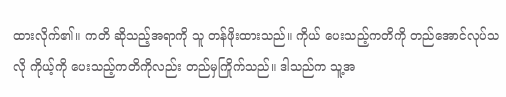ထားလိုက်၏။ ကတိ ဆိုသည့်အရာကို သူ တန်ဖိုးထားသည်။ ကိုယ် ပေးသည့်ကတိကို တည်အောင်လုပ်သလို ကိုယ့်ကို ပေးသည့်ကတိကိုလည်း တည်မှကြိုက်သည်။ ဒါသည်က သူ့အ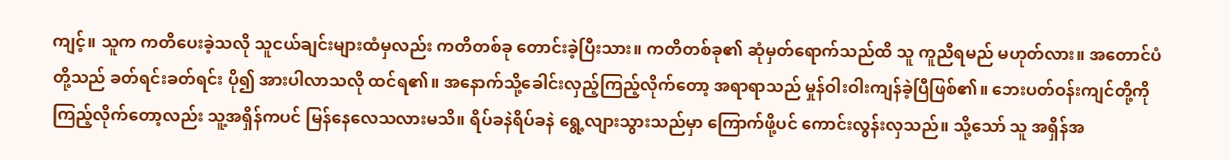ကျင့်။ သူက ကတိပေးခဲ့သလို သူငယ်ချင်းများထံမှလည်း ကတိတစ်ခု တောင်းခဲ့ပြီးသား။ ကတိတစ်ခု၏ ဆုံမှတ်ရောက်သည်ထိ သူ ကူညီရမည် မဟုတ်လား။ အတောင်ပံတို့သည် ခတ်ရင်းခတ်ရင်း ပို၍ အားပါလာသလို ထင်ရ၏။ အနောက်သို့ခေါင်းလှည့်ကြည့်လိုက်တော့ အရာရာသည် မှုန်ဝါးဝါးကျန်ခဲ့ပြီဖြစ်၏။ ဘေးပတ်ဝန်းကျင်တို့ကို ကြည့်လိုက်တော့လည်း သူ့အရှိန်ကပင် မြန်နေလေသလားမသိ။ ရိပ်ခနဲရိပ်ခနဲ ရွေ့လျားသွားသည်မှာ ကြောက်ဖို့ပင် ကောင်းလွန်းလှသည်။ သို့သော် သူ အရှိန်အ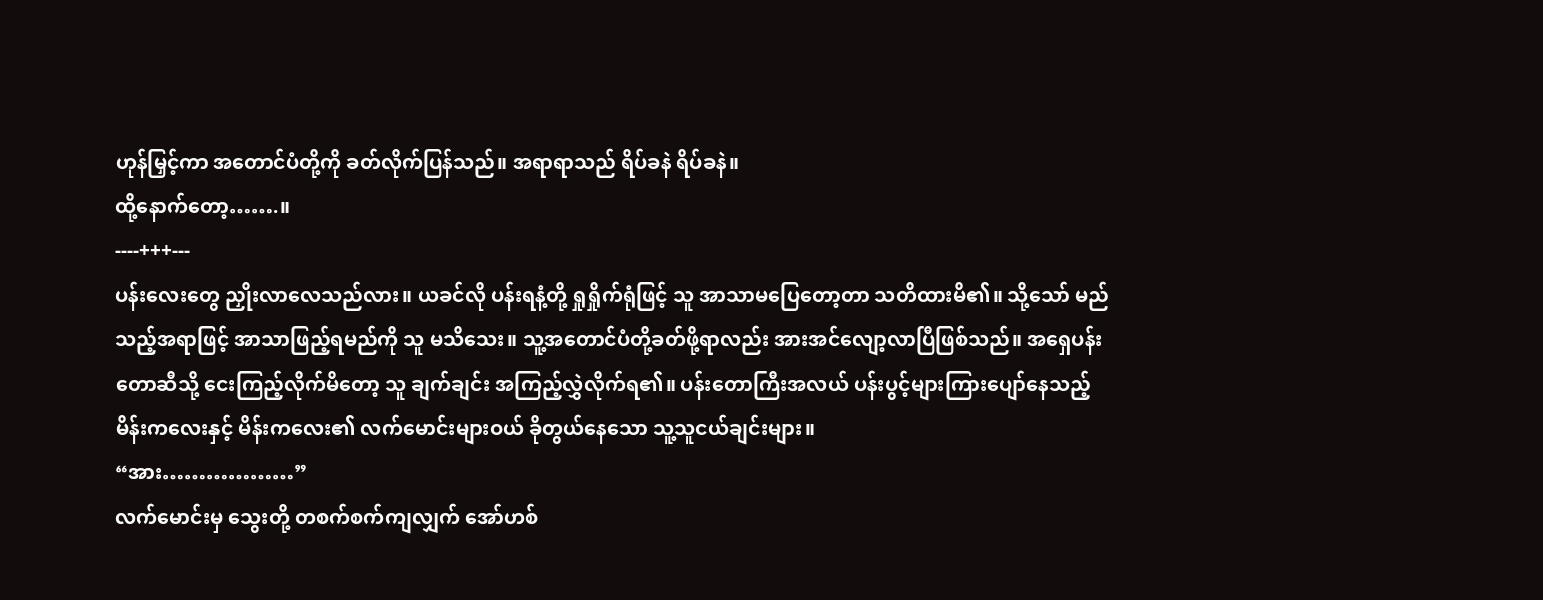ဟုန်မြှင့်ကာ အတောင်ပံတို့ကို ခတ်လိုက်ပြန်သည်။ အရာရာသည် ရိပ်ခနဲ ရိပ်ခနဲ။
ထို့နောက်တော့…….။
----+++---
ပန်းလေးတွေ ညှိုးလာလေသည်လား။ ယခင်လို ပန်းရနံ့တို့ ရှုရှိုက်ရုံဖြင့် သူ အာသာမပြေတော့တာ သတိထားမိ၏။ သို့သော် မည်သည့်အရာဖြင့် အာသာဖြည့်ရမည်ကို သူ မသိသေး။ သူ့အတောင်ပံတို့ခတ်ဖို့ရာလည်း အားအင်လျော့လာပြီဖြစ်သည်။ အရှေပန်းတောဆီသို့ ငေးကြည့်လိုက်မိတော့ သူ ချက်ချင်း အကြည့်လွှဲလိုက်ရ၏။ ပန်းတောကြီးအလယ် ပန်းပွင့်များကြားပျော်နေသည့် မိန်းကလေးနှင့် မိန်းကလေး၏ လက်မောင်းများဝယ် ခိုတွယ်နေသော သူ့သူငယ်ချင်းများ။
“အား………………”
လက်မောင်းမှ သွေးတို့ တစက်စက်ကျလျှက် အော်ဟစ်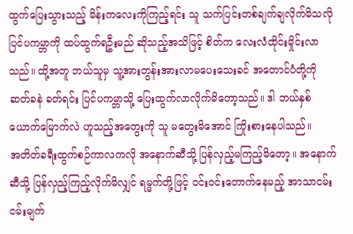ထွက်ပြေးသွားသည့် မိန်းကလေးကိုကြည့်ရင်း သူ သက်ပြင်းတစ်ချက်ချလိုက်မိသလို ပြင်ပကမ္ဘာကို ထပ်ထွက်ရဦးမည် ဆိုသည့်အသိဖြင့် စိတ်က လေးလံထိုင်းမှိုင်းလာသည်။ ထို့အတူ ဘယ်သူမှ သူ့အားတွန်းအားလာမပေးသေးခင် အတောင်ပံတို့ကို ဆတ်ခနဲ ခတ်ရင်း ပြင်ပကမ္ဘာသို့ ပြေးထွက်လာလိုက်မိတော့သည်။ ဒါ ဘယ်နှစ်ယောက်မြောက်လဲ ဟူသည့်အတွေးကို သူ မတွေးမိအောင် ကြိုးစားနေပါသည်။
အတိတ်ခရီးထွက်စဉ်ကာလကလို အနောက်ဆီသို့ ပြန်လှည့်မကြည့်မိတော့။ အနောက်ဆီသို့ ပြန်လှည့်ကြည့်လိုက်မိလျှင် ရမ္မက်တို့ဖြင့် ဝင်းဝင်းတောက်နေမည့် အာသာငမ်းငမ်းမျက်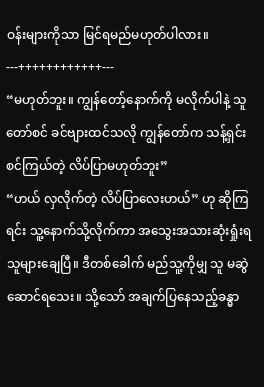ဝန်းများကိုသာ မြင်ရမည်မဟုတ်ပါလား။
---++++++++++++---
“မဟုတ်ဘူး။ ကျွန်တော့်နောက်ကို မလိုက်ပါနဲ့ သူတော်စင် ခင်ဗျားထင်သလို ကျွန်တော်က သန့်ရှင်းစင်ကြယ်တဲ့ လိပ်ပြာမဟုတ်ဘူး”
“ဟယ် လှလိုက်တဲ့ လိပ်ပြာလေးဟယ်” ဟု ဆိုကြရင်း သူ့နောက်သို့လိုက်ကာ အသွေးအသားဆုံးရှုံးရသူများချေပြီ။ ဒီတစ်ခေါက် မည်သူ့ကိုမျှ သူ မဆွဲဆောင်ရသေး။ သို့သော် အချက်ပြနေသည့်ခန္ဓာ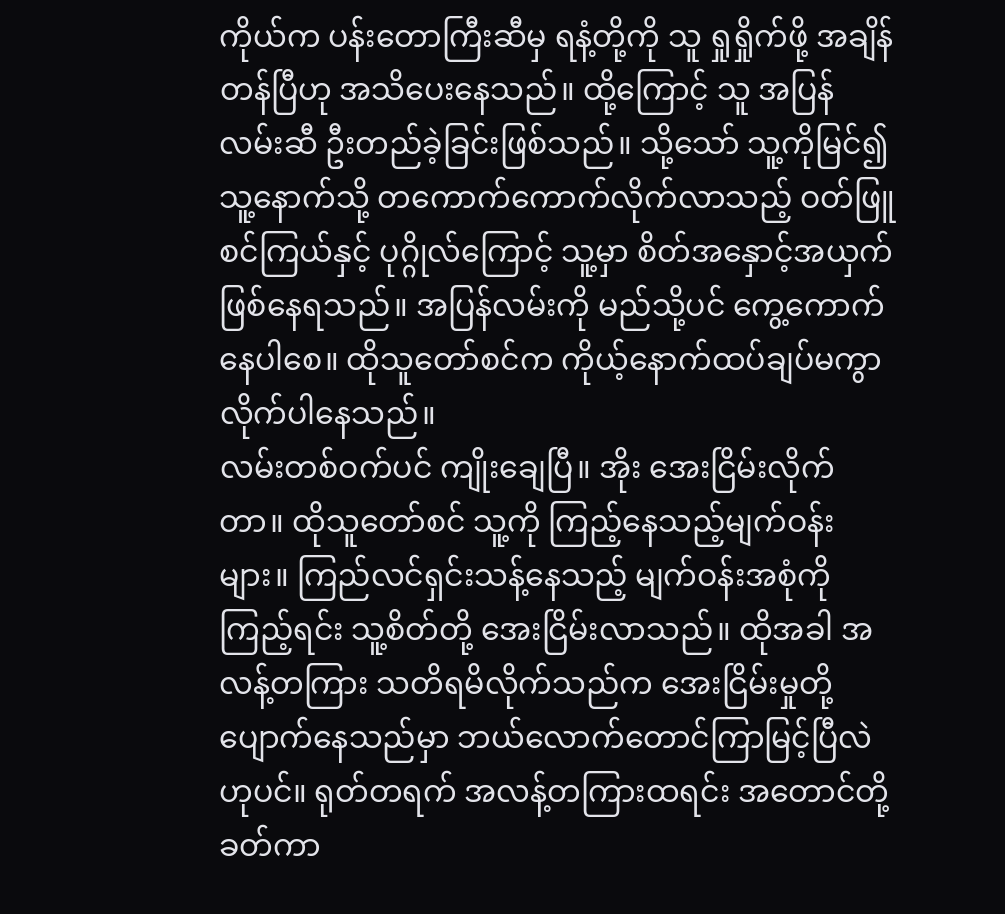ကိုယ်က ပန်းတောကြီးဆီမှ ရနံ့တို့ကို သူ ရှုရှိုက်ဖို့ အချိန်တန်ပြီဟု အသိပေးနေသည်။ ထို့ကြောင့် သူ အပြန်လမ်းဆီ ဦးတည်ခဲ့ခြင်းဖြစ်သည်။ သို့သော် သူ့ကိုမြင်၍ သူ့နောက်သို့ တကောက်ကောက်လိုက်လာသည့် ဝတ်ဖြူစင်ကြယ်နှင့် ပုဂ္ဂိုလ်ကြောင့် သူ့မှာ စိတ်အနှောင့်အယှက်ဖြစ်နေရသည်။ အပြန်လမ်းကို မည်သို့ပင် ကွေ့ကောက်နေပါစေ။ ထိုသူတော်စင်က ကိုယ့်နောက်ထပ်ချပ်မကွာလိုက်ပါနေသည်။
လမ်းတစ်ဝက်ပင် ကျိုးချေပြီ။ အိုး အေးငြိမ်းလိုက်တာ။ ထိုသူတော်စင် သူ့ကို ကြည့်နေသည့်မျက်ဝန်းများ။ ကြည်လင်ရှင်းသန့်နေသည့် မျက်ဝန်းအစုံကိုကြည့်ရင်း သူ့စိတ်တို့ အေးငြိမ်းလာသည်။ ထိုအခါ အလန့်တကြား သတိရမိလိုက်သည်က အေးငြိမ်းမှုတို့ ပျောက်နေသည်မှာ ဘယ်လောက်တောင်ကြာမြင့်ပြီလဲ ဟုပင်။ ရုတ်တရက် အလန့်တကြားထရင်း အတောင်တို့ ခတ်ကာ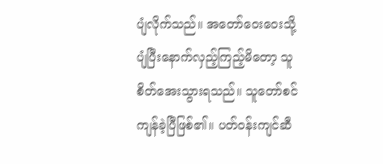ပျံလိုက်သည်။ အတော်ဝေးဝေးသို့ ပျံပြီးနောက်လှည့်ကြည့်မိတော့ သူ စိတ်အေးသွားရသည်။ သူတော်စင် ကျန်ခဲ့ပြီဖြစ်၏။ ပတ်ဝန်းကျင်ဆီ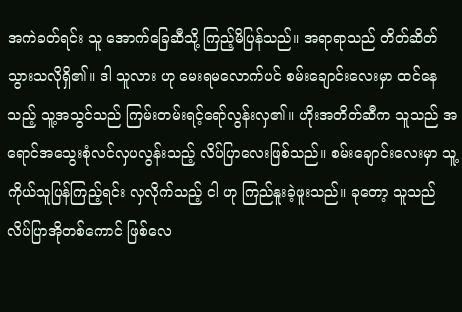အကဲခတ်ရင်း သူ အောက်ခြေဆီသို့ ကြည့်မိပြန်သည်။ အရာရာသည် တိတ်ဆိတ်သွားသလိုရှိ၏။ ဒါ သူလား ဟု မေးရမလောက်ပင် စမ်းချောင်းလေးမှာ ထင်နေသည့် သူ့အသွင်သည် ကြမ်းတမ်းရင့်ရော်လွန်းလှ၏။ ဟိုးအတိတ်ဆီက သူသည် အရောင်အသွေးစုံလင်လှပလွန်းသည့် လိပ်ပြာလေးဖြစ်သည်။ စမ်းချောင်းလေးမှာ သူ့ကိုယ်သူပြန်ကြည့်ရင်း လှလိုက်သည့် ငါ ဟု ကြည်နူးခဲ့ဖူးသည်။ ခုတော့ သူသည် လိပ်ပြာအိုတစ်ကောင် ဖြစ်လေ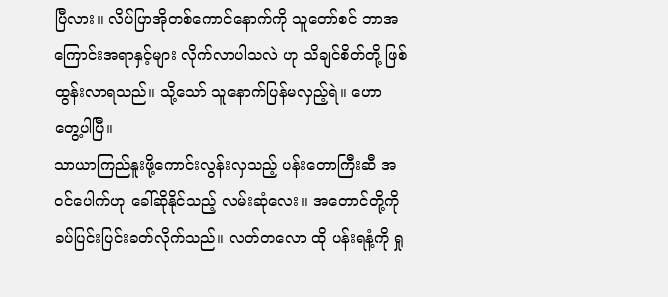ပြီလား။ လိပ်ပြာအိုတစ်ကောင်နောက်ကို သူတော်စင် ဘာအကြောင်းအရာနှင့်များ လိုက်လာပါသလဲ ဟု သိချင်စိတ်တို့ ဖြစ်ထွန်းလာရသည်။ သို့သော် သူနောက်ပြန်မလှည့်ရဲ။ ဟော တွေ့ပါပြီ။
သာယာကြည်နူးဖို့ကောင်းလွန်းလှသည့် ပန်းတောကြီးဆီ အဝင်ပေါက်ဟု ခေါ်ဆိုနိုင်သည့် လမ်းဆုံလေး။ အတောင်တို့ကို ခပ်ပြင်းပြင်းခတ်လိုက်သည်။ လတ်တလော ထို ပန်းရနံ့ကို ရှု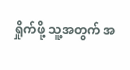ရှိုက်ဖို့ သူ့အတွက် အ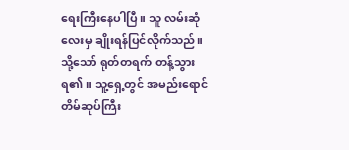ရေးကြီးနေပါပြီ။ သူ လမ်းဆုံလေးမှ ချိုးရန်ပြင်လိုက်သည်။ သို့သော် ရုတ်တရက် တန့်သွားရ၏။ သူ့ရှေ့တွင် အမည်းရောင်တိမ်ဆုပ်ကြီး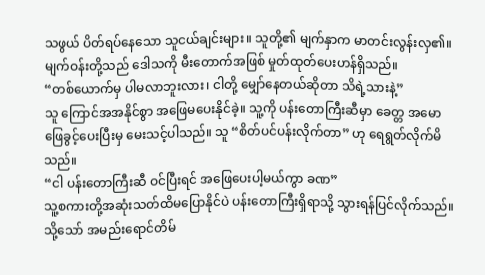သဖွယ် ပိတ်ရပ်နေသော သူငယ်ချင်းများ။ သူတို့၏ မျက်နှာက မာတင်းလွန်းလှ၏။ မျက်ဝန်းတို့သည် ဒေါသကို မီးတောက်အဖြစ် မှုတ်ထုတ်ပေးဟန်ရှိသည်။
“တစ်ယောက်မှ ပါမလာဘူးလား၊ ငါတို့ မျှော်နေတယ်ဆိုတာ သိရဲ့သားနဲ့”
သူ ကြောင်အအနိုင်စွာ အဖြေမပေးနိုင်ခဲ့။ သူ့ကို ပန်းတောကြီးဆီမှာ ခေတ္တ အမောဖြေခွင့်ပေးပြီးမှ မေးသင့်ပါသည်။ သူ “စိတ်ပင်ပန်းလိုက်တာ” ဟု ရေရွတ်လိုက်မိသည်။
“ငါ ပန်းတောကြီးဆီ ဝင်ပြီးရင် အဖြေပေးပါ့မယ်ကွာ ခဏ”
သူ့စကားတို့အဆုံးသတ်ထိမပြောနိုင်ပဲ ပန်းတောကြီးရှိရာသို့ သွားရန်ပြင်လိုက်သည်။ သို့သော် အမည်းရောင်တိမ်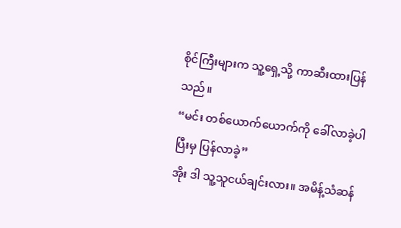စိုင်ကြီးများက သူ့ရှေ့သို့ ကာဆီးထားပြန်သည်။
“မင်း တစ်ယောက်ယောက်ကို ခေါ်လာခဲ့ပါ ပြီးမှ ပြန်လာခဲ့”
အိုး ဒါ သူ့သူငယ်ချင်းလား။ အမိန့်သံဆန်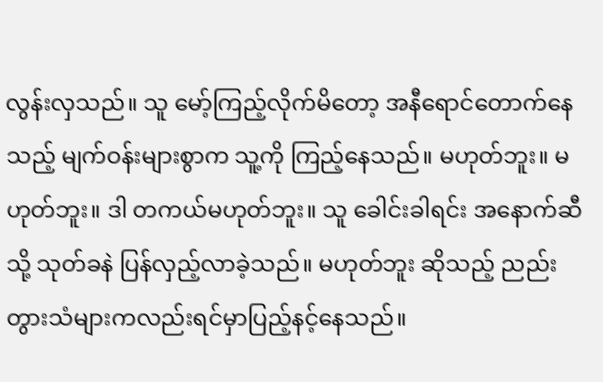လွန်းလှသည်။ သူ မော့်ကြည့်လိုက်မိတော့ အနီရောင်တောက်နေသည့် မျက်ဝန်းများစွာက သူ့ကို ကြည့်နေသည်။ မဟုတ်ဘူး။ မဟုတ်ဘူး။ ဒါ တကယ်မဟုတ်ဘူး။ သူ ခေါင်းခါရင်း အနောက်ဆီသို့ သုတ်ခနဲ ပြန်လှည့်လာခဲ့သည်။ မဟုတ်ဘူး ဆိုသည့် ညည်းတွားသံများကလည်းရင်မှာပြည့်နင့်နေသည်။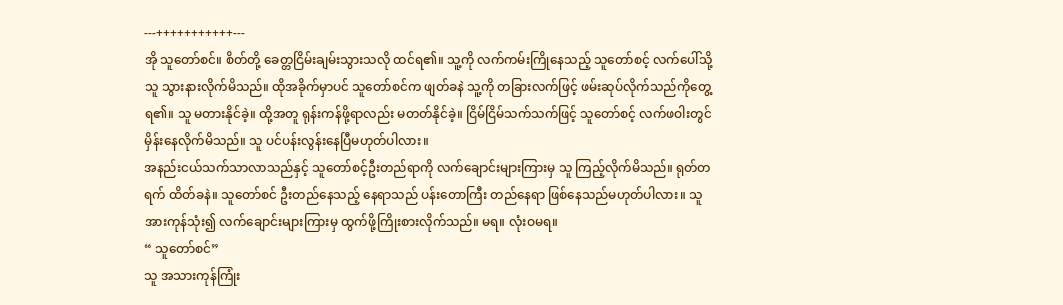---+++++++++++---
အို သူတော်စင်။ စိတ်တို့ ခေတ္တငြိမ်းချမ်းသွားသလို ထင်ရ၏။ သူ့ကို လက်ကမ်းကြိုနေသည့် သူတော်စင့် လက်ပေါ်သို့ သူ သွားနားလိုက်မိသည်။ ထိုအခိုက်မှာပင် သူတော်စင်က ဖျတ်ခနဲ သူ့ကို တခြားလက်ဖြင့် ဖမ်းဆုပ်လိုက်သည်ကိုတွေ့ရ၏။ သူ မတားနိုင်ခဲ့။ ထို့အတူ ရုန်းကန်ဖို့ရာလည်း မတတ်နိုင်ခဲ့။ ငြိမ်ငြိမ်သက်သက်ဖြင့် သူတော်စင့် လက်ဖဝါးတွင် မှိန်းနေလိုက်မိသည်။ သူ ပင်ပန်းလွန်းနေပြီမဟုတ်ပါလား။
အနည်းငယ်သက်သာလာသည်နှင့် သူတော်စင့်ဦးတည်ရာကို လက်ချောင်းများကြားမှ သူ ကြည့်လိုက်မိသည်။ ရုတ်တရက် ထိတ်ခနဲ။ သူတော်စင် ဦးတည်နေသည့် နေရာသည် ပန်းတောကြီး တည်နေရာ ဖြစ်နေသည်မဟုတ်ပါလား။ သူ အားကုန်သုံး၍ လက်ချောင်းများကြားမှ ထွက်ဖို့ကြိုးစားလိုက်သည်။ မရ။ လုံးဝမရ။
“ သူတော်စင်”
သူ အသားကုန်ကြုံး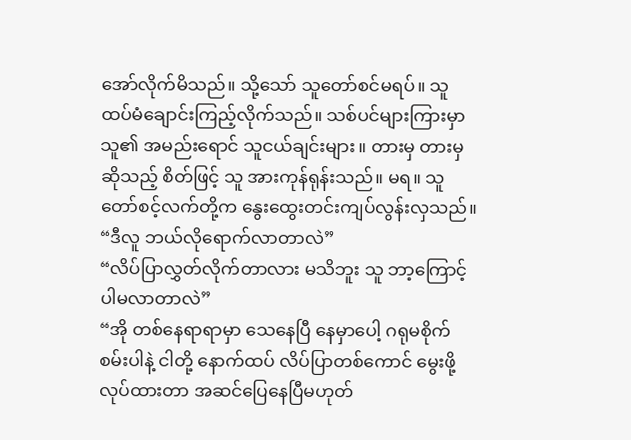အော်လိုက်မိသည်။ သို့သော် သူတော်စင်မရပ်။ သူ ထပ်မံချောင်းကြည့်လိုက်သည်။ သစ်ပင်များကြားမှာ သူ၏ အမည်းရောင် သူငယ်ချင်းများ။ တားမှ တားမှ ဆိုသည့် စိတ်ဖြင့် သူ အားကုန်ရုန်းသည်။ မရ။ သူတော်စင့်လက်တို့က နွေးထွေးတင်းကျပ်လွန်းလှသည်။
“ဒီလူ ဘယ်လိုရောက်လာတာလဲ”
“လိပ်ပြာလွှတ်လိုက်တာလား မသိဘူး သူ ဘာ့ကြောင့်ပါမလာတာလဲ”
“အို တစ်နေရာရာမှာ သေနေပြီ နေမှာပေါ့ ဂရုမစိုက်စမ်းပါနဲ့ ငါတို့ နောက်ထပ် လိပ်ပြာတစ်ကောင် မွေးဖို့လုပ်ထားတာ အဆင်ပြေနေပြီမဟုတ်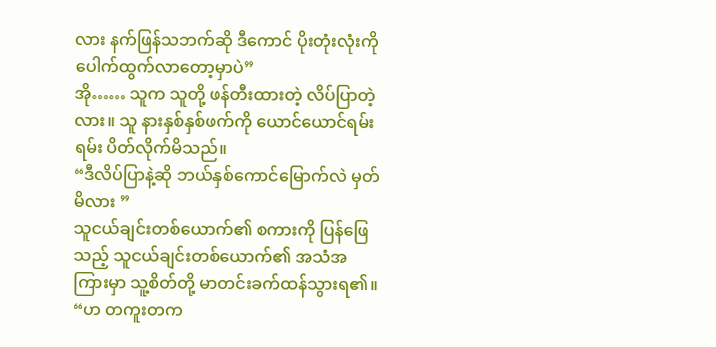လား နက်ဖြန်သဘက်ဆို ဒီကောင် ပိုးတုံးလုံးကို ပေါက်ထွက်လာတော့မှာပဲ”
အို…… သူက သူတို့ ဖန်တီးထားတဲ့ လိပ်ပြာတဲ့လား။ သူ နားနှစ်နှစ်ဖက်ကို ယောင်ယောင်ရမ်းရမ်း ပိတ်လိုက်မိသည်။
“ဒီလိပ်ပြာနဲ့ဆို ဘယ်နှစ်ကောင်မြောက်လဲ မှတ်မိလား ”
သူငယ်ချင်းတစ်ယောက်၏ စကားကို ပြန်ဖြေသည့် သူငယ်ချင်းတစ်ယောက်၏ အသံအကြားမှာ သူ့စိတ်တို့ မာတင်းခက်ထန်သွားရ၏။
“ဟ တကူးတက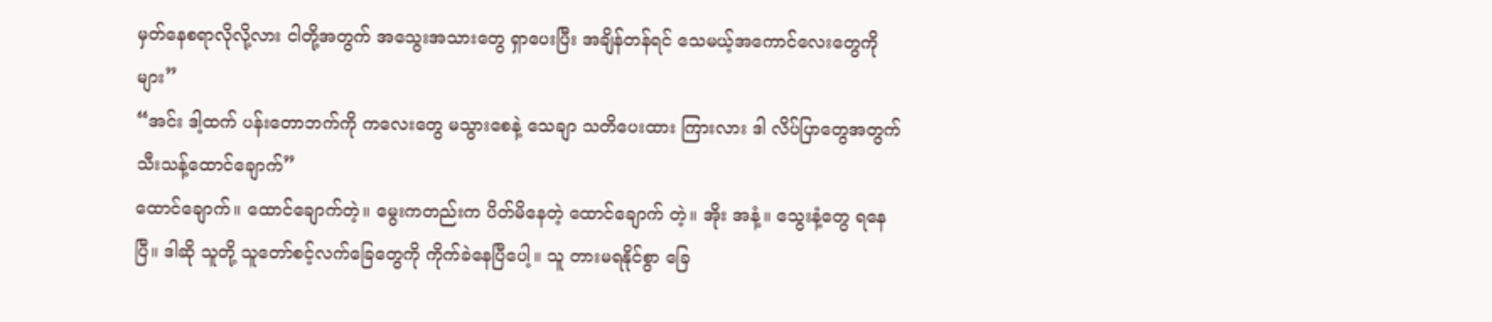မှတ်နေစရာလိုလို့လား ငါတို့အတွက် အသွေးအသားတွေ ရှာပေးပြီး အချိန်တန်ရင် သေမယ့်အကောင်လေးတွေကိုများ”
“အင်း ဒါ့ထက် ပန်းတောဘက်ကို ကလေးတွေ မသွားစေနဲ့ သေချာ သတိပေးထား ကြားလား ဒါ လိပ်ပြာတွေအတွက် သီးသန့်ထောင်ချောက်”
ထောင်ချောက်။ ထောင်ချောက်တဲ့။ မွေးကတည်းက ပိတ်မိနေတဲ့ ထောင်ချောက် တဲ့။ အိုး အနံ့။ သွေးနံ့တွေ ရနေပြီ။ ဒါဆို သူတို့ သူတော်စင့်လက်ခြေတွေကို ကိုက်ခဲနေပြီပေါ့။ သူ တားမရနိုင်စွာ ခြေ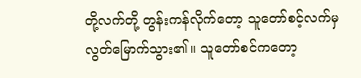တို့လက်တို့ တွန်းကန်လိုက်တော့ သူတော်စင့်လက်မှ လွတ်မြောက်သွား၏။ သူတော်စင်ကတော့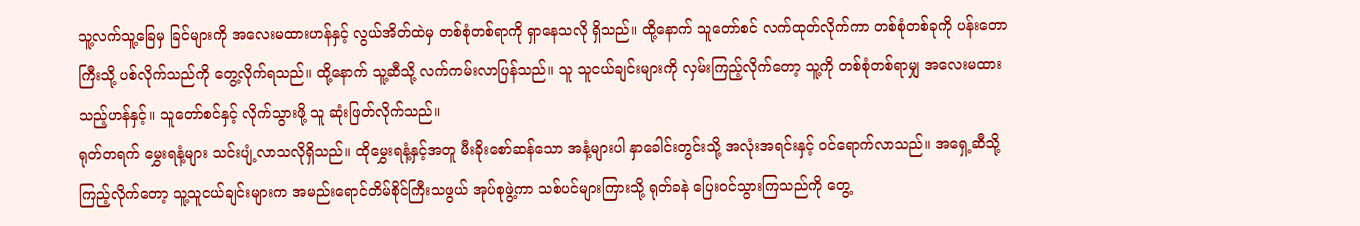သူ့လက်သူ့ခြေမှ ခြင်များကို အလေးမထားဟန်နှင့် လွယ်အိတ်ထဲမှ တစ်စုံတစ်ရာကို ရှာနေသလို ရှိသည်။ ထို့နောက် သူတော်စင် လက်ထုတ်လိုက်ကာ တစ်စုံတစ်ခုကို ပန်းတောကြီးသို့ ပစ်လိုက်သည်ကို တွေ့လိုက်ရသည်။ ထို့နောက် သူ့ဆီသို့ လက်ကမ်းလာပြန်သည်။ သူ သူငယ်ချင်းများကို လှမ်းကြည့်လိုက်တော့ သူ့ကို တစ်စုံတစ်ရာမျှ အလေးမထားသည့်ဟန်နှင့်။ သူတော်စင်နှင့် လိုက်သွားဖို့ သူ ဆုံးဖြတ်လိုက်သည်။
ရုတ်တရက် မွှေးရနံ့များ သင်းပျံ့လာသလိုရှိသည်။ ထိုမွှေးရနံ့နှင့်အတူ မီးခိုးစော်ဆန်သော အနံ့များပါ နှာခေါင်းတွင်းသို့ အလုံးအရင်းနှင့် ဝင်ရောက်လာသည်။ အရှေ့ဆီသို့ကြည့်လိုက်တော့ သူ့သူငယ်ချင်းများက အမည်းရောင်တိမ်စိုင်ကြီးသဖွယ် အုပ်စုဖွဲ့ကာ သစ်ပင်များကြားသို့ ရုတ်ခနဲ ပြေးဝင်သွားကြသည်ကို တွေ့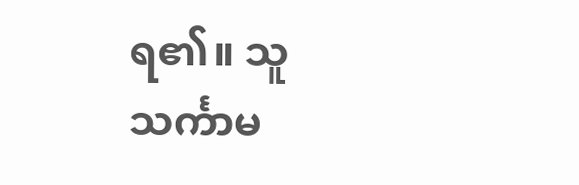ရ၏။ သူသင်္ကာမ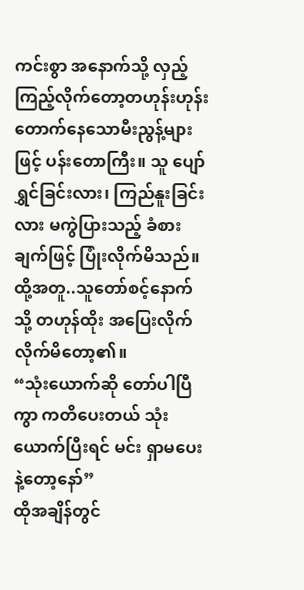ကင်းစွာ အနောက်သို့ လှည့်ကြည့်လိုက်တော့တဟုန်းဟုန်းတောက်နေသောမီးညွန့်များဖြင့် ပန်းတောကြီး။ သူ ပျော်ရွှင်ခြင်းလား၊ ကြည်နူးခြင်းလား မကွဲပြားသည့် ခံစားချက်ဖြင့် ပြုံးလိုက်မိသည်။ ထို့အတူ..သူတော်စင့်နောက်သို့ တဟုန်ထိုး အပြေးလိုက် လိုက်မိတော့၏။
“သုံးယောက်ဆို တော်ပါပြီကွာ ကတိပေးတယ် သုံးယောက်ပြီးရင် မင်း ရှာမပေးနဲ့တော့နော်”
ထိုအချိန်တွင်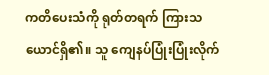ကတိပေးသံကို ရုတ်တရက် ကြားသယောင်ရှိ၏။ သူ ကျေနပ်ပြုံးပြုံးလိုက်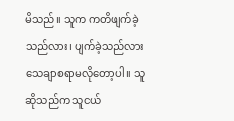မိသည်။ သူက ကတိဖျက်ခဲ့သည်လား၊ ပျက်ခဲ့သည်လား သေချာစရာမလိုတော့ပါ။ သူဆိုသည်က သူငယ်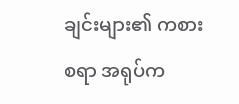ချင်းများ၏ ကစားစရာ အရုပ်က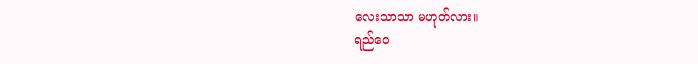လေးသာသာ မဟုတ်လား။
ရည်ဝေ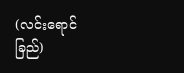(လင်းရောင်ခြည်)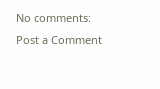No comments:
Post a Comment